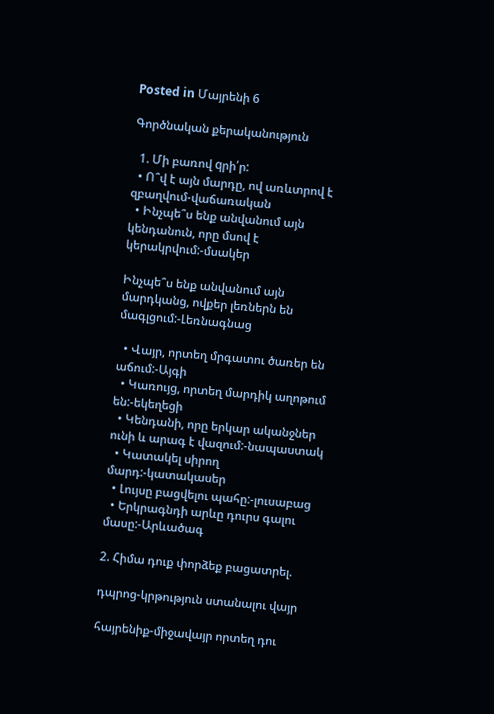Posted in Մայրենի 6

Գործնական քերականություն

  1. Մի բառով qրի՛ր:
  • Ո՞վ է այն մարդը, ով առևտրով է զբաղվում-վաճառական
  • Ինչպե՞ս ենք անվանում այն կենդանուն, որը մսով է կերակրվում:-մսակեր

Ինչպե՞ս ենք անվանում այն մարդկանց, ովքեր լեռներն են մագլցում:-Լեռնագնաց

  • Վայր, որտեղ մրգատու ծառեր են աճում:-Այգի
  • Կառույց, որտեղ մարդիկ աղոթում են:-եկեղեցի
  • Կենդանի, որը երկար ականջներ ունի և արագ է վազում:-նապաստակ
  • Կատակել սիրող մարդ:-կատակասեր
  • Լույսը բացվելու պահը:-լուսաբաց
  • Երկրագնդի արևը դուրս գալու մասը:-Արևածագ

2. Հիմա դուք փորձեք բացատրել.

դպրոց-կրթություն ստանալու վայր

հայրենիք-միջավայր որտեղ դու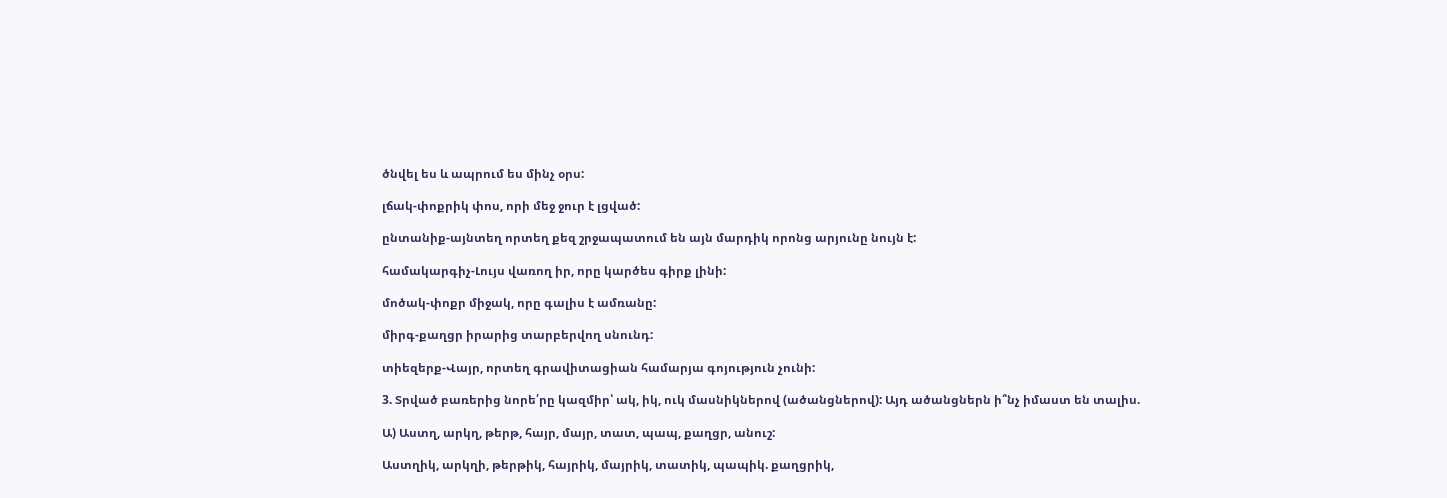ծնվել ես և ապրում ես մինչ օրս:

լճակ-փոքրիկ փոս, որի մեջ ջուր է լցված:

ընտանիք-այնտեղ որտեղ քեզ շրջապատում են այն մարդիկ որոնց արյունը նույն է:

համակարգիչ-Լույս վառող իր, որը կարծես գիրք լինի:

մոծակ-փոքր միջակ, որը գալիս է ամռանը:

միրգ-քաղցր իրարից տարբերվող սնունդ:

տիեզերք-Վայր, որտեղ գրավիտացիան համարյա գոյություն չունի:

3. Տրված բառերից նորե՛րը կազմիր՝ ակ, իկ, ուկ մասնիկներով (ածանցներով): Այդ ածանցներն ի՞նչ իմաստ են տալիս.

Ա) Աստղ, արկղ, թերթ, հայր, մայր, տատ, պապ, քաղցր, անուշ:

Աստղիկ, արկղի, թերթիկ, հայրիկ, մայրիկ, տատիկ, պապիկ. քաղցրիկ,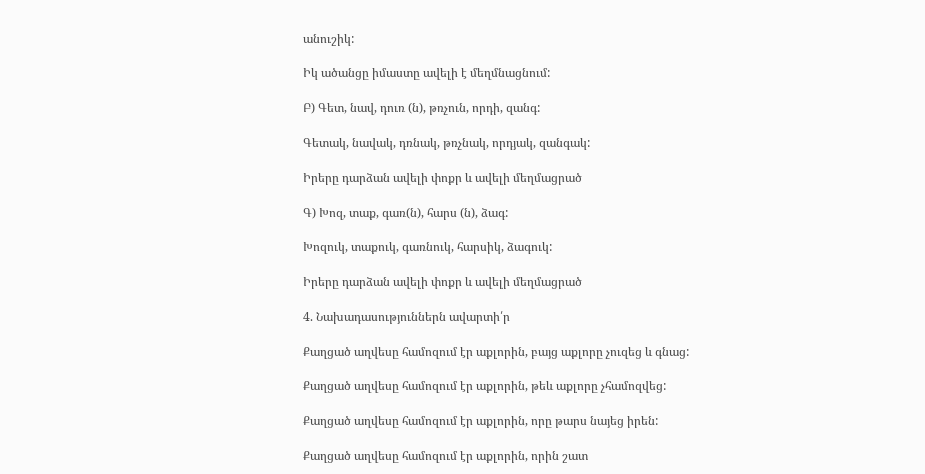անուշիկ:

Իկ ածանցը իմաստը ավելի է մեղմնացնում:

Բ) Գետ, նավ, դուռ (ն), թռչուն, որդի, զանգ:

Գետակ, նավակ, դռնակ, թռչնակ, որդյակ, զանգակ:

Իրերը դարձան ավելի փոքր և ավելի մեղմացրած

Գ) Խոզ, տաք, գառ(ն), հարս (ն), ձագ:

Խոզուկ, տաքուկ, գառնուկ, հարսիկ, ձագուկ:

Իրերը դարձան ավելի փոքր և ավելի մեղմացրած

4. Նախադասություններն ավարտի՛ր

Քաղցած աղվեսը համոզում էր աքլորին, բայց աքլորը չուզեց և գնաց:

Քաղցած աղվեսը համոզում էր աքլորին, թեև աքլորը չհամոզվեց:

Քաղցած աղվեսը համոզում էր աքլորին, որը թարս նայեց իրեն:

Քաղցած աղվեսը համոզում էր աքլորին, որին շատ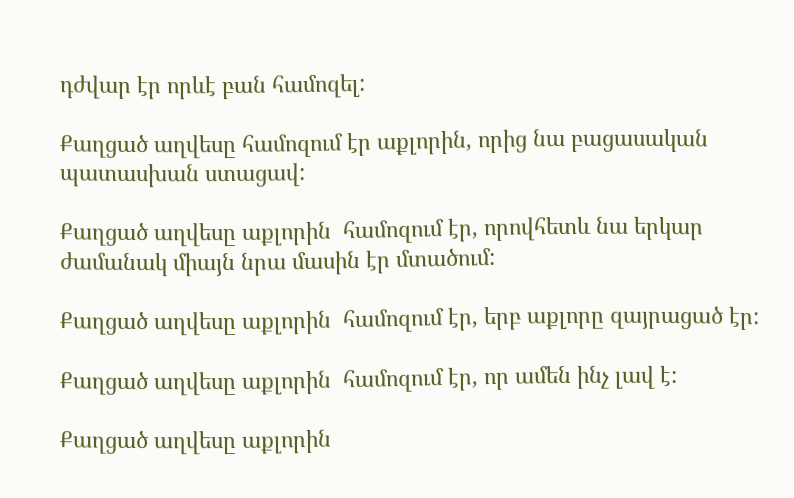դժվար էր որևէ բան համոզել:

Քաղցած աղվեսը համոզում էր աքլորին, որից նա բացասական պատասխան ստացավ:

Քաղցած աղվեսը աքլորին  համոզում էր, որովհետև նա երկար ժամանակ միայն նրա մասին էր մտածում:

Քաղցած աղվեսը աքլորին  համոզում էր, երբ աքլորը զայրացած էր:

Քաղցած աղվեսը աքլորին  համոզում էր, որ ամեն ինչ լավ է:

Քաղցած աղվեսը աքլորին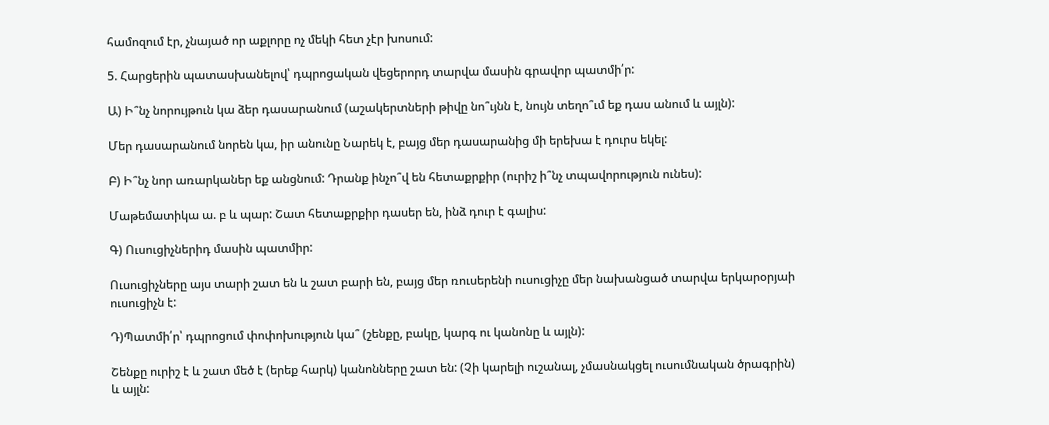համոզում էր, չնայած որ աքլորը ոչ մեկի հետ չէր խոսում:

5. Հարցերին պատասխանելով՝ դպրոցական վեցերորդ տարվա մասին գրավոր պատմի՛ր:

Ա) Ի՞նչ նորույթուն կա ձեր դասարանում (աշակերտների թիվը նո՞ւյնն է, նույն տեղո՞ւմ եք դաս անում և այլն):

Մեր դասարանում նորեն կա, իր անունը Նարեկ է, բայց մեր դասարանից մի երեխա է դուրս եկել:

Բ) Ի՞նչ նոր առարկաներ եք անցնում: Դրանք ինչո՞վ են հետաքրքիր (ուրիշ ի՞նչ տպավորություն ունես):

Մաթեմատիկա ա. բ և պար: Շատ հետաքրքիր դասեր են, ինձ դուր է գալիս:

Գ) Ուսուցիչներիդ մասին պատմիր:

Ուսուցիչները այս տարի շատ են և շատ բարի են, բայց մեր ռուսերենի ուսուցիչը մեր նախանցած տարվա երկարօրյաի ուսուցիչն է:

Դ)Պատմի՛ր՝ դպրոցում փոփոխություն կա՞ (շենքը, բակը, կարգ ու կանոնը և այլն):

Շենքը ուրիշ է և շատ մեծ է (երեք հարկ) կանոնները շատ են: (Չի կարելի ուշանալ, չմասնակցել ուսումնական ծրագրին) և այլն: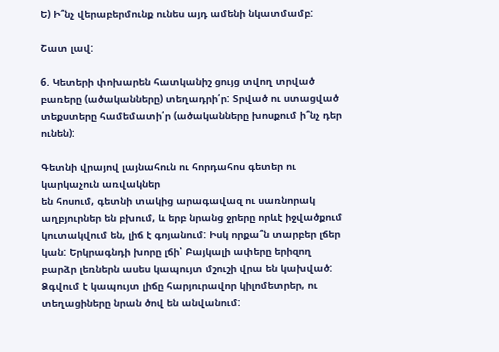Ե) Ի՞նչ վերաբերմունք ունես այդ ամենի նկատմամբ:

Շատ լավ:

6. Կետերի փոխարեն հատկանիշ ցույց տվող տրված բառերը (ածականները) տեղադրի՛ր: Տրված ու ստացված տեքստերը համեմատի՛ր (ածականները խոսքում ի՞նչ դեր ունեն):

Գետնի վրայով լայնահուն ու հորդահոս գետեր ու կարկաչուն առվակներ
են հոսում, գետնի տակից արագավազ ու սառնորակ աղբյուրներ են բխում, և երբ նրանց ջրերը որևէ իջվածքում կուտակվում են, լիճ է գոյանում: Իսկ որքա՞ն տարբեր լճեր կան: Երկրագնդի խորը լճի՝ Բայկալի ափերը երիզող բարձր լեռներն ասես կապույտ մշուշի վրա են կախված: Ձգվում է կապույտ լիճը հարյուրավոր կիլոմետրեր, ու տեղացիները նրան ծով են անվանում: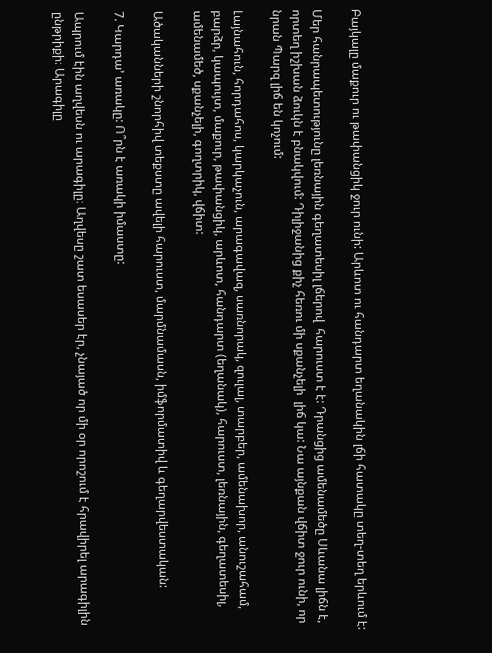Բայկալը մաքուր ու թափանցիկ ջուր ունի: Արևոտ ու հանդարտ եղանակին լճի հատակը տեղ-տեղ երևում է:

Մեր հանրապետությունը լեռնային գեղատեսիլ լճերով  հարուստ է է: Դրանցից ամենամեծը Սևանա լիճն է, որտեղ իշխան ձուկն է բնակվում: Դիլիջանից քիչ հեռու մի սքանչելի  լիճ կա: Նա այնքան վճիտ ջուր ունի, որ նրան Պարզ լիճ են կոչում:

Լայնահուն, հորդահոս, կարկաչուն, արագավազ, սառնորակ, զուլալ, տարբեր, ամենախոր, անուշահամ, բարձր, կապույտ, մաքուր, թափանցիկ, արևոտ, հանդարտ (եղանակ), հարուստ, լեռնային, գեղատեսիլ, ամենամեծ, սքանչելի, գողտրիկ, վճիտ:

Ածականների շնորհիվ տեքստը ավելի հարուստ, մարմնամասն, իմֆորմատիվ և գեղարվեստական:

7. Կարդա’ առակը: Ո՞րն է առակի իմաստը:

Ապրում էին աղվեսն ու արագիլը։ Աղվեսը շատ եսասեր էր, չնայած որ մի օր որոշում է հրավիրել արագիլին ընթրիքի։ Արագիլը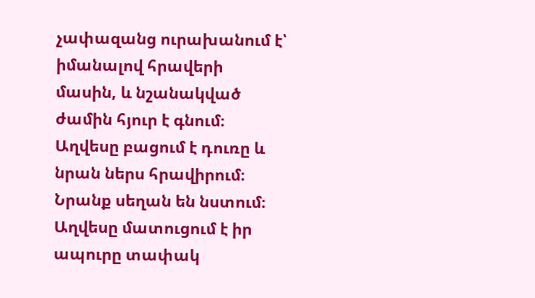չափազանց ուրախանում է՝ իմանալով հրավերի մասին, և նշանակված ժամին հյուր է գնում։ Աղվեսը բացում է դուռը և նրան ներս հրավիրում։ Նրանք սեղան են նստում։ Աղվեսը մատուցում է իր ապուրը տափակ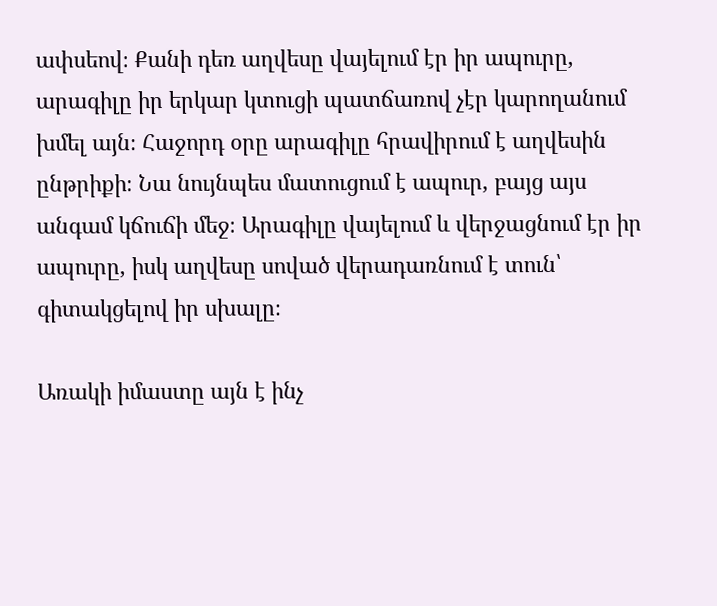ափսեով։ Քանի դեռ աղվեսը վայելում էր իր ապուրը, արագիլը իր երկար կտուցի պատճառով չէր կարողանում խմել այն։ Հաջորդ օրը արագիլը հրավիրում է աղվեսին ընթրիքի։ Նա նույնպես մատուցում է ապուր, բայց այս անգամ կճուճի մեջ։ Արագիլը վայելում և վերջացնում էր իր ապուրը, իսկ աղվեսը սոված վերադառնում է տուն՝ գիտակցելով իր սխալը։

Առակի իմաստը այն է ինչ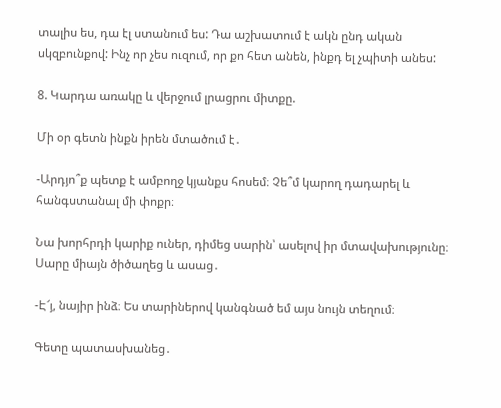տալիս ես, դա էլ ստանում ես: Դա աշխատում է ակն ընդ ական սկզբունքով: Ինչ որ չես ուզում, որ քո հետ անեն, ինքդ ել չպիտի անես:

8. Կարդա առակը և վերջում լրացրու միտքը.

Մի օր գետն ինքն իրեն մտածում է․

-Արդյո՞ք պետք է ամբողջ կյանքս հոսեմ։ Չե՞մ կարող դադարել և հանգստանալ մի փոքր։

Նա խորհրդի կարիք ուներ, դիմեց սարին՝ ասելով իր մտավախությունը։ Սարը միայն ծիծաղեց և ասաց․

-Է՜յ, նայիր ինձ։ Ես տարիներով կանգնած եմ այս նույն տեղում։

Գետը պատասխանեց․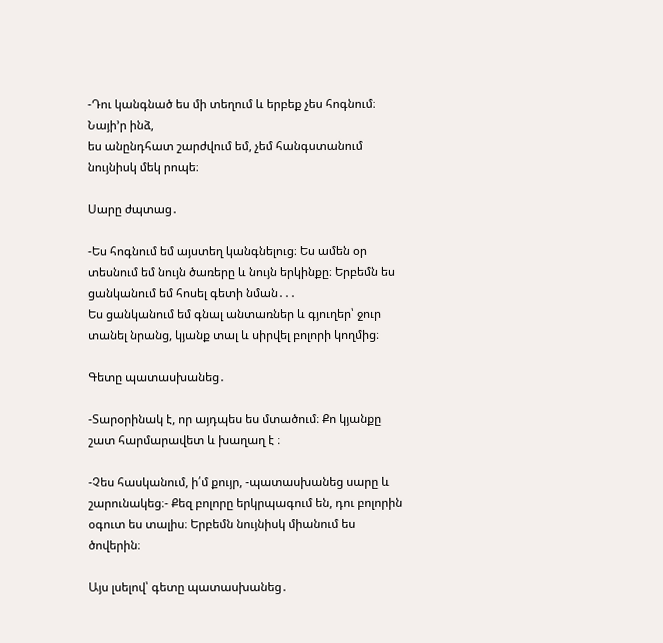-Դու կանգնած ես մի տեղում և երբեք չես հոգնում։ Նայի’ր ինձ,
ես անընդհատ շարժվում եմ, չեմ հանգստանում նույնիսկ մեկ րոպե։

Սարը ժպտաց․

-Ես հոգնում եմ այստեղ կանգնելուց։ Ես ամեն օր տեսնում եմ նույն ծառերը և նույն երկինքը։ Երբեմն ես ցանկանում եմ հոսել գետի նման․․․
Ես ցանկանում եմ գնալ անտառներ և գյուղեր՝ ջուր տանել նրանց, կյանք տալ և սիրվել բոլորի կողմից։

Գետը պատասխանեց․

-Տարօրինակ է, որ այդպես ես մտածում։ Քո կյանքը շատ հարմարավետ և խաղաղ է ։

-Չես հասկանում, ի՛մ քույր, -պատասխանեց սարը և շարունակեց։- Քեզ բոլորը երկրպագում են, դու բոլորին օգուտ ես տալիս։ Երբեմն նույնիսկ միանում ես ծովերին։

Այս լսելով՝ գետը պատասխանեց․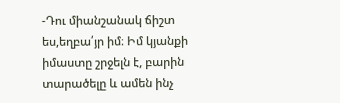-Դու միանշանակ ճիշտ ես,եղբա՛յր իմ։ Իմ կյանքի իմաստը շրջելն է, բարին տարածելը և ամեն ինչ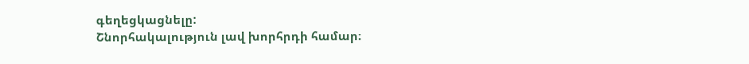գեղեցկացնելը:
Շնորհակալություն լավ խորհրդի համար։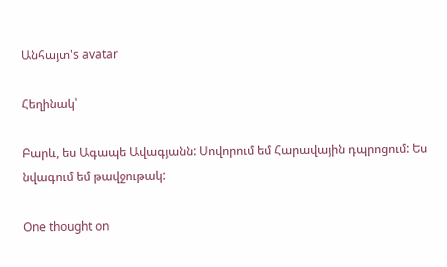Անհայտ's avatar

Հեղինակ՝

Բարև, ես Ագապե Ավագյանն: Սովորում եմ Հարավային դպրոցում: Ես նվագում եմ թավջութակ:

One thought on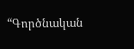“Գործնական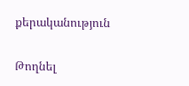քերականություն

Թողնել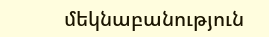մեկնաբանություն